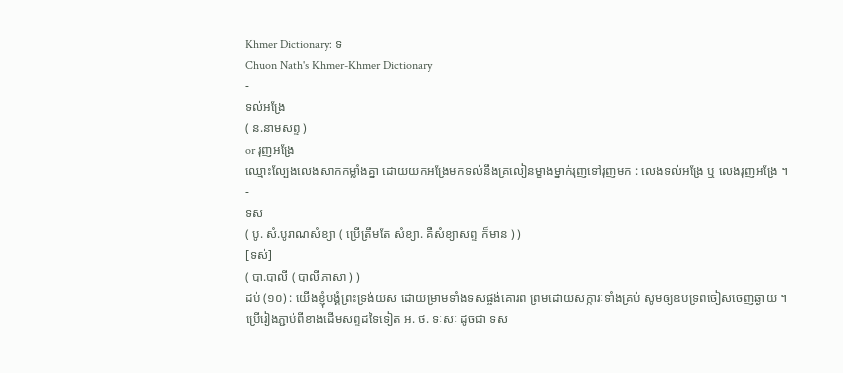Khmer Dictionary: ទ
Chuon Nath's Khmer-Khmer Dictionary
-
ទល់អង្រែ
( ន.នាមសព្ទ )
or រុញអង្រែ
ឈ្មោះល្បែងលេងសាកកម្លាំងគ្នា ដោយយកអង្រែមកទល់នឹងគ្រលៀនម្ខាងម្នាក់រុញទៅរុញមក : លេងទល់អង្រែ ឬ លេងរុញអង្រែ ។
-
ទស
( បូ. សំ.បូរាណសំខ្យា ( ប្រើត្រឹមតែ សំខ្យា. គឺសំខ្យាសព្ទ ក៏មាន ) )
[ទស់]
( បា.បាលី ( បាលីភាសា ) )
ដប់ (១០) : យើងខ្ញុំបង្គំព្រះទ្រង់យស ដោយម្រាមទាំងទសផ្ចង់គោរព ព្រមដោយសក្ការៈទាំងគ្រប់ សូមឲ្យឧបទ្រពចៀសចេញឆ្ងាយ ។ ប្រើរៀងភ្ជាប់ពីខាងដើមសព្ទដទៃទៀត អ. ថ. ទៈសៈ ដូចជា ទស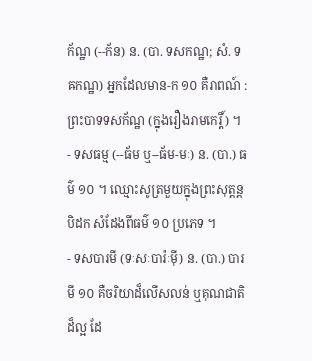ក័ណ្ឋ (--ក័ន) ន. (បា. ទសកណ្ឋ; សំ. ទឝកណ្ឋ) អ្នកដែលមាន-ក ១០ គឺរាពណ៍ : ព្រះបាទទសក័ណ្ឋ (ក្នុងរឿងរាមកេរ្តិ៍) ។
- ទសធម្ម (--ធ័ម ឬ--ធ័ម-មៈ) ន. (បា.) ធម៌ ១០ ។ ឈ្មោះសូត្រមួយក្នុងព្រះសុត្តន្តបិដក សំដែងពីធម៌ ១០ ប្រភេទ ។
- ទសបារមី (ទៈសៈបារ៉ៈម៉ី) ន. (បា.) បារមី ១០ គឺចរិយាដ៏លើសលន់ ឬគុណជាតិដ៏ល្អ ដែ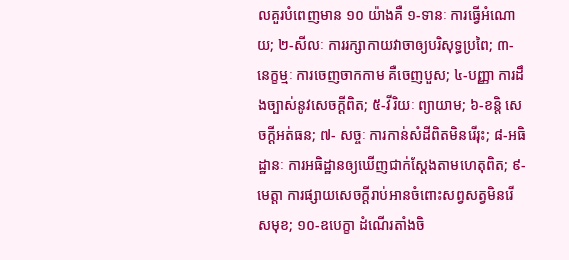លគួរបំពេញមាន ១០ យ៉ាងគឺ ១-ទានៈ ការធ្វើអំណោយ; ២-សីលៈ ការរក្សាកាយវាចាឲ្យបរិសុទ្ធប្រពៃ; ៣- នេក្ខម្មៈ ការចេញចាកកាម គឺចេញបួស; ៤-បញ្ញា ការដឹងច្បាស់នូវសេចក្ដីពិត; ៥-វីរិយៈ ព្យាយាម; ៦-ខន្តិ សេចក្ដីអត់ធន; ៧- សច្ចៈ ការកាន់សំដីពិតមិនរើរុះ; ៨-អធិដ្ឋានៈ ការអធិដ្ឋានឲ្យឃើញជាក់ស្ដែងតាមហេតុពិត; ៩-មេត្តា ការផ្សាយសេចក្ដីរាប់អានចំពោះសព្វសត្វមិនរើសមុខ; ១០-ឧបេក្ខា ដំណើរតាំងចិ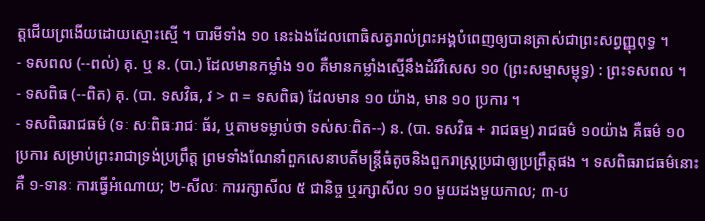ត្តជើយព្រងើយដោយស្មោះស្មើ ។ បារមីទាំង ១០ នេះឯងដែលពោធិសត្វរាល់ព្រះអង្គបំពេញឲ្យបានត្រាស់ជាព្រះសព្វញ្ញុពុទ្ធ ។
- ទសពល (--ពល់) គុ. ឬ ន. (បា.) ដែលមានកម្លាំង ១០ គឺមានកម្លាំងស្មើនឹងដំរីវិសេស ១០ (ព្រះសម្មាសម្ពុទ្ធ) : ព្រះទសពល ។
- ទសពិធ (--ពិត) គុ. (បា. ទសវិធ, វ > ព = ទសពិធ) ដែលមាន ១០ យ៉ាង, មាន ១០ ប្រការ ។
- ទសពិធរាជធម៌ (ទៈ សៈពិធៈរាជៈ ធ័រ, ឬតាមទម្លាប់ថា ទស់សៈពិត--) ន. (បា. ទសវិធ + រាជធម្ម) រាជធម៌ ១០យ៉ាង គឺធម៌ ១០ ប្រការ សម្រាប់ព្រះរាជាទ្រង់ប្រព្រឹត្ត ព្រមទាំងណែនាំពួកសេនាបតីមន្ត្រីធំតូចនិងពួករាស្ត្រប្រជាឲ្យប្រព្រឹត្តផង ។ ទសពិធរាជធម៌នោះគឺ ១-ទានៈ ការធ្វើអំណោយ; ២-សីលៈ ការរក្សាសីល ៥ ជានិច្ច ឬរក្សាសីល ១០ មួយដងមួយកាល; ៣-ប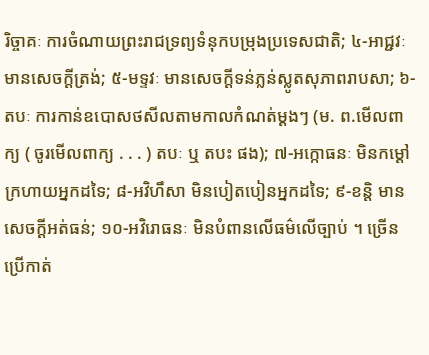រិច្ចាគៈ ការចំណាយព្រះរាជទ្រព្យទំនុកបម្រុងប្រទេសជាតិ; ៤-អាជ្ជវៈ មានសេចក្ដីត្រង់; ៥-មទ្ទវៈ មានសេចក្ដីទន់ភ្លន់ស្លូតសុភាពរាបសា; ៦-តបៈ ការកាន់ឧបោសថសីលតាមកាលកំណត់ម្ដងៗ (ម. ព.មើលពាក្យ ( ចូរមើលពាក្យ . . . ) តបៈ ឬ តបះ ផង); ៧-អក្កោធនៈ មិនកម្ដៅក្រហាយអ្នកដទៃ; ៨-អវិហឹសា មិនបៀតបៀនអ្នកដទៃ; ៩-ខន្តិ មានសេចក្ដីអត់ធន់; ១០-អវិរោធនៈ មិនបំពានលើធម៌លើច្បាប់ ។ ច្រើនប្រើកាត់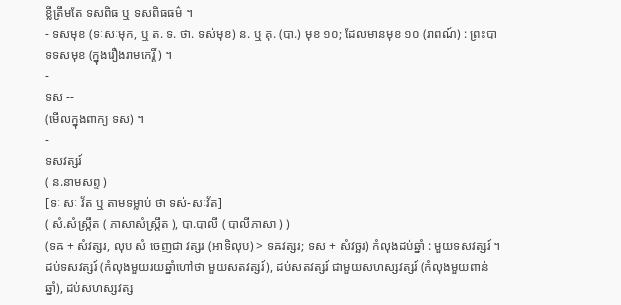ខ្លីត្រឹមតែ ទសពិធ ឬ ទសពិធធម៌ ។
- ទសមុខ (ទៈសៈមុក, ឬ ត. ទ. ថា. ទស់មុខ) ន. ឬ គុ. (បា.) មុខ ១០; ដែលមានមុខ ១០ (រាពណ៍) : ព្រះបាទទសមុខ (ក្នុងរឿងរាមកេរ្តិ៍ ) ។
-
ទស --
(មើលក្នុងពាក្យ ទស) ។
-
ទសវត្សរ៍
( ន.នាមសព្ទ )
[ទៈ សៈ វ័ត ឬ តាមទម្លាប់ ថា ទស់-សៈវ័ត]
( សំ.សំស្រ្កឹត ( ភាសាសំស្រ្កឹត ), បា.បាលី ( បាលីភាសា ) )
(ទឝ + សំវត្សរ, លុប សំ ចេញជា វត្សរ (អាទិលុប) > ទឝវត្សរ; ទស + សំវច្ឆរ) កំលុងដប់ឆ្នាំ : មួយទសវត្សរ៍ ។ ដប់ទសវត្សរ៍ (កំលុងមួយរយឆ្នាំហៅថា មួយសតវត្សរ៍), ដប់សតវត្សរ៍ ជាមួយសហស្សវត្សរ៍ (កំលុងមួយពាន់ឆ្នាំ), ដប់សហស្សវត្ស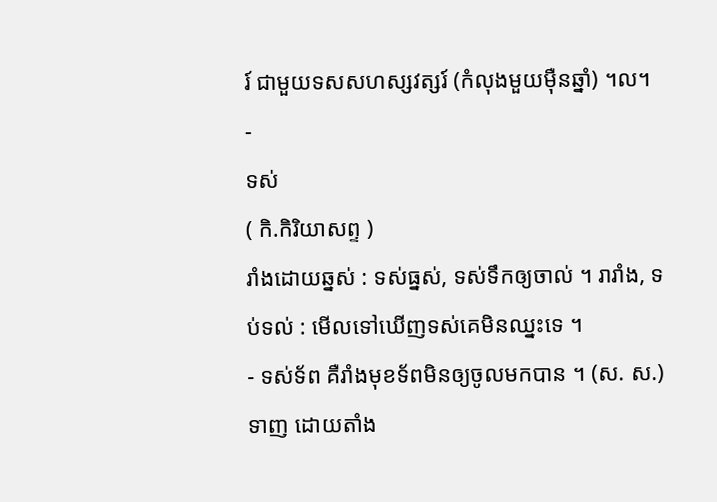រ៍ ជាមួយទសសហស្សវត្សរ៍ (កំលុងមួយម៉ឺនឆ្នាំ) ។ល។
-
ទស់
( កិ.កិរិយាសព្ទ )
រាំងដោយឆ្នស់ : ទស់ធ្នស់, ទស់ទឹកឲ្យចាល់ ។ រារាំង, ទប់ទល់ : មើលទៅឃើញទស់គេមិនឈ្នះទេ ។
- ទស់ទ័ព គឺរាំងមុខទ័ពមិនឲ្យចូលមកបាន ។ (ស. ស.) ទាញ ដោយតាំង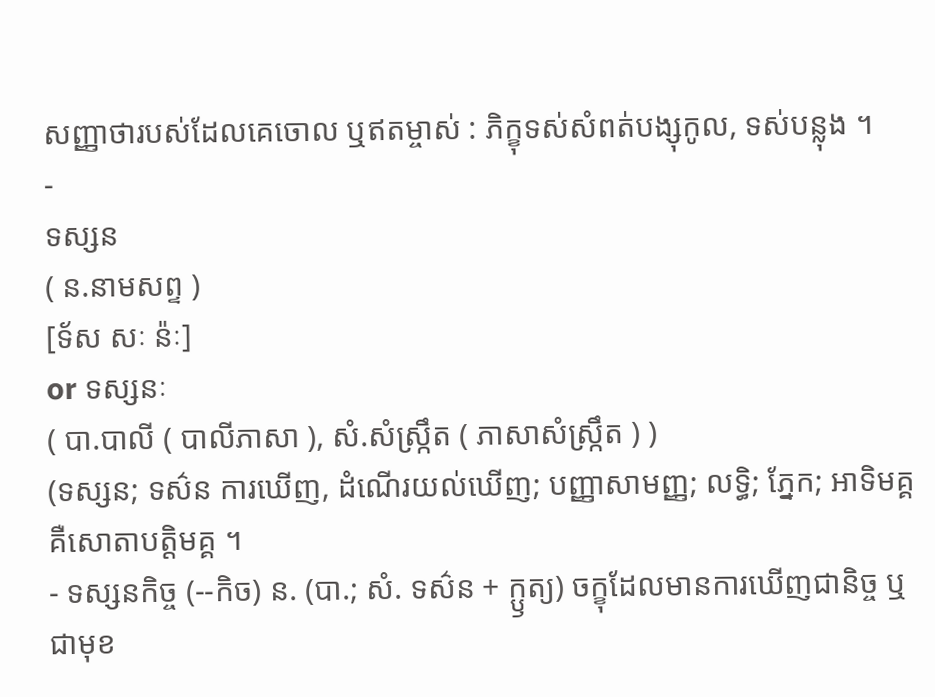សញ្ញាថារបស់ដែលគេចោល ឬឥតម្ចាស់ : ភិក្ខុទស់សំពត់បង្សុកូល, ទស់បន្លុង ។
-
ទស្សន
( ន.នាមសព្ទ )
[ទ័ស សៈ ន៉ៈ]
or ទស្សនៈ
( បា.បាលី ( បាលីភាសា ), សំ.សំស្រ្កឹត ( ភាសាសំស្រ្កឹត ) )
(ទស្សន; ទស៌ន ការឃើញ, ដំណើរយល់ឃើញ; បញ្ញាសាមញ្ញ; លទ្ធិ; ភ្នែក; អាទិមគ្គ គឺសោតាបត្តិមគ្គ ។
- ទស្សនកិច្ច (--កិច) ន. (បា.; សំ. ទស៌ន + ក្ឫត្យ) ចក្ខុដែលមានការឃើញជានិច្ច ឬជាមុខ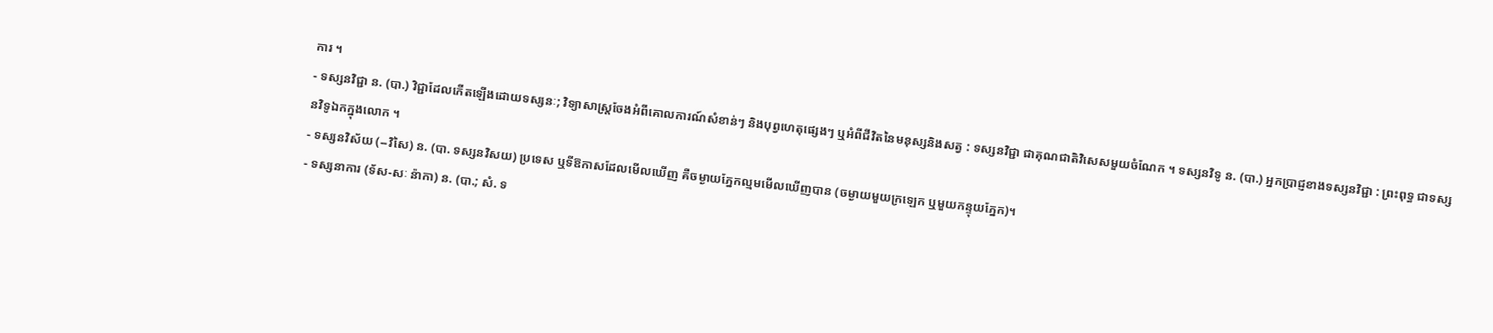ការ ។
- ទស្សនវិជ្ជា ន. (បា.) វិជ្ជាដែលកើតឡើងដោយទស្សនៈ; វិទ្យាសាស្ត្រចែងអំពីគោលការណ៍សំខាន់ៗ និងបុព្វហេតុផ្សេងៗ ឬអំពីជីវិតនៃមនុស្សនិងសត្វ : ទស្សនវិជ្ជា ជាគុណជាតិវិសេសមួយចំណែក ។ ទស្សនវិទូ ន. (បា.) អ្នកប្រាជ្ញខាងទស្សនវិជ្ជា : ព្រះពុទ្ធ ជាទស្សនវិទូឯកក្នុងលោក ។
- ទស្សនវិស័យ (--វិសៃ) ន. (បា. ទស្សនវិសយ) ប្រទេស ឬទីឱកាសដែលមើលឃើញ គឺចម្ងាយភ្នែកល្មមមើលឃើញបាន (ចម្ងាយមួយក្រឡេក ឬមួយកន្ទុយភ្នែក)។
- ទស្សនាការ (ទ័ស-សៈ ន៉ាកា) ន. (បា.; សំ. ទ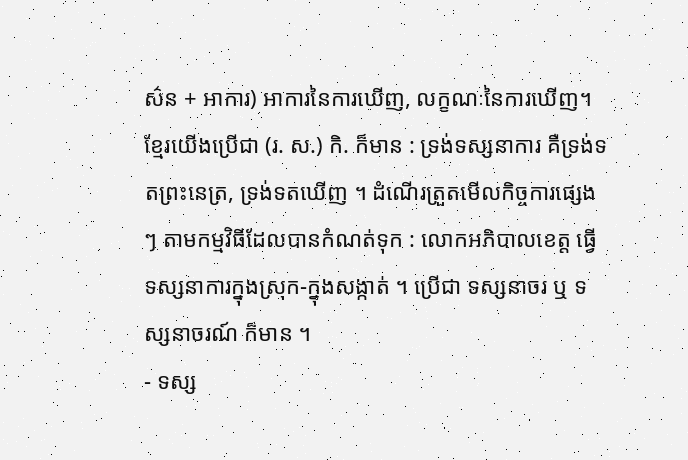ស៌ន + អាការ) អាការនៃការឃើញ, លក្ខណៈនៃការឃើញ។ ខ្មែរយើងប្រើជា (រ. ស.) កិ. ក៏មាន : ទ្រង់ទស្សនាការ គឺទ្រង់ទតព្រះនេត្រ, ទ្រង់ទតឃើញ ។ ដំណើរត្រួតមើលកិច្ចការផ្សេងៗ តាមកម្មវិធីដែលបានកំណត់ទុក : លោកអភិបាលខេត្ត ធ្វើទស្សនាការក្នុងស្រុក-ក្នុងសង្កាត់ ។ ប្រើជា ទស្សនាចរ ឬ ទស្សនាចរណ៍ ក៏មាន ។
- ទស្ស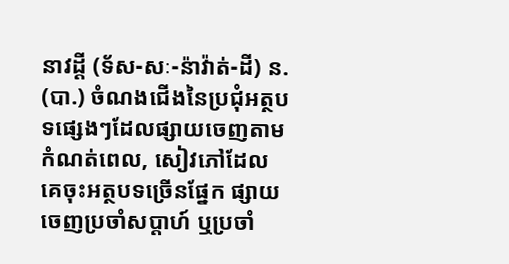នាវដ្ដី (ទ័ស-សៈ-ន៉ាវ៉ាត់-ដី) ន. (បា.) ចំណងជើងនៃប្រជុំអត្ថបទផ្សេងៗដែលផ្សាយចេញតាមកំណត់ពេល, សៀវភៅដែលគេចុះអត្ថបទច្រើនផ្នែក ផ្សាយចេញប្រចាំសប្តាហ៍ ឬប្រចាំ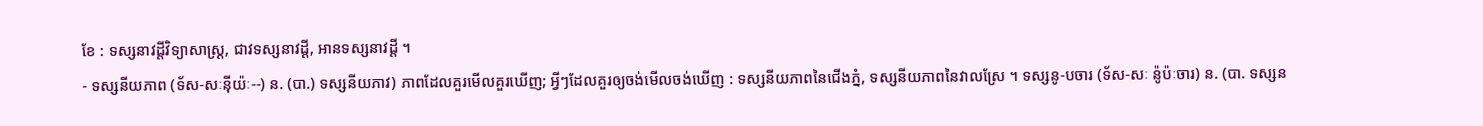ខែ : ទស្សនាវដ្ដីវិទ្យាសាស្ត្រ, ជាវទស្សនាវដ្ដី, អានទស្សនាវដ្ដី ។
- ទស្សនីយភាព (ទ័ស-សៈន៉ីយ៉ៈ--) ន. (បា.) ទស្សនីយភាវ) ភាពដែលគួរមើលគួរឃើញ; អ្វីៗដែលគួរឲ្យចង់មើលចង់ឃើញ : ទស្សនីយភាពនៃជើងភ្នំ, ទស្សនីយភាពនៃវាលស្រែ ។ ទស្សនូ-បចារ (ទ័ស-សៈ ន៉ូប៉ៈចារ) ន. (បា. ទស្សន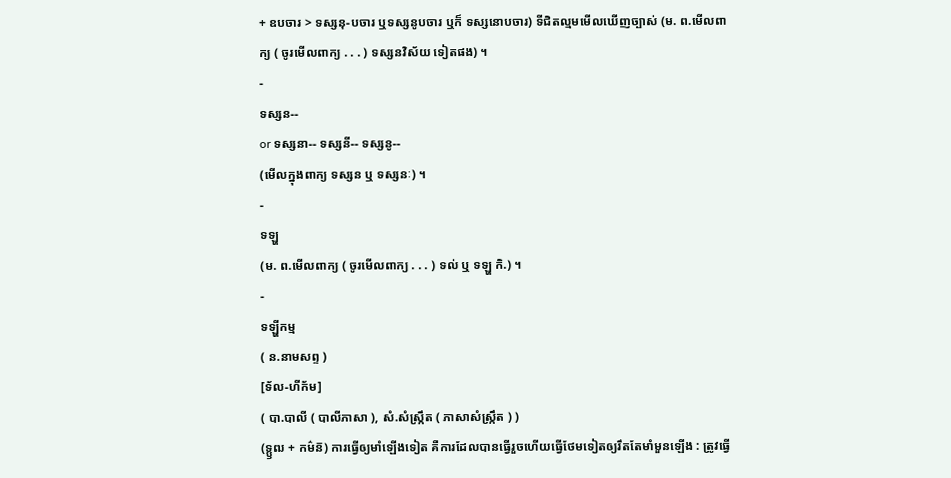+ ឧបចារ > ទស្សនុ-បចារ ឬទស្សនូបចារ ឬក៏ ទស្សនោបចារ) ទីជិតល្មមមើលឃើញច្បាស់ (ម. ព.មើលពាក្យ ( ចូរមើលពាក្យ . . . ) ទស្សនវិស័យ ទៀតផង) ។
-
ទស្សន--
or ទស្សនា-- ទស្សនី-- ទស្សនូ--
(មើលក្នុងពាក្យ ទស្សន ឬ ទស្សនៈ) ។
-
ទឡ្ហ
(ម. ព.មើលពាក្យ ( ចូរមើលពាក្យ . . . ) ទល់ ឬ ទឡ្ហ កិ.) ។
-
ទឡ្ហីកម្ម
( ន.នាមសព្ទ )
[ទ័ល-ហីក័ម]
( បា.បាលី ( បាលីភាសា ), សំ.សំស្រ្កឹត ( ភាសាសំស្រ្កឹត ) )
(ទ្ឫឍ + កម៌ន៑) ការធ្វើឲ្យមាំឡើងទៀត គឺការដែលបានធ្វើរួចហើយធ្វើថែមទៀតឲ្យរឹតតែមាំមួនឡើង : ត្រូវធ្វើ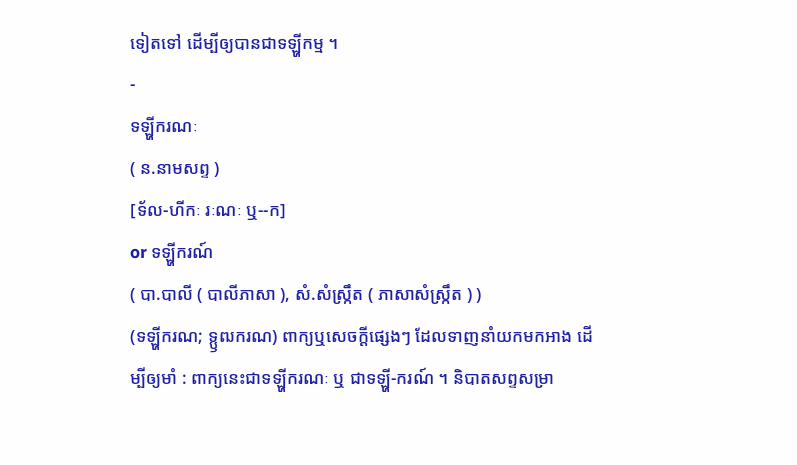ទៀតទៅ ដើម្បីឲ្យបានជាទឡ្ហីកម្ម ។
-
ទឡ្ហីករណៈ
( ន.នាមសព្ទ )
[ទ័ល-ហីកៈ រៈណៈ ឬ--ក]
or ទឡ្ហីករណ៍
( បា.បាលី ( បាលីភាសា ), សំ.សំស្រ្កឹត ( ភាសាសំស្រ្កឹត ) )
(ទឡ្ហីករណ; ទ្ឫឍករណ) ពាក្យឬសេចក្ដីផ្សេងៗ ដែលទាញនាំយកមកអាង ដើម្បីឲ្យមាំ : ពាក្យនេះជាទឡ្ហីករណៈ ឬ ជាទឡ្ហី-ករណ៍ ។ និបាតសព្ទសម្រា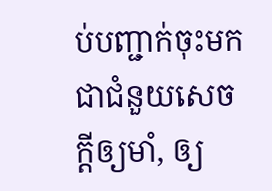ប់បញ្ជាក់ចុះមកជាជំនួយសេចក្ដីឲ្យមាំ, ឲ្យ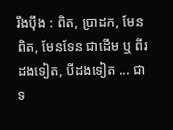រឹងប៉ឹង : ពិត, ប្រាដក, មែនពិត, មែនទែន ជាដើម ឬ ពីរដងទៀត, បីដងទៀត ... ជាទ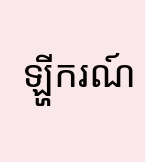ឡ្ហីករណ៍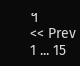។
<< Prev 1 ... 15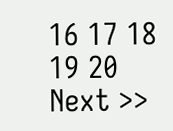16 17 18 19 20 Next >>